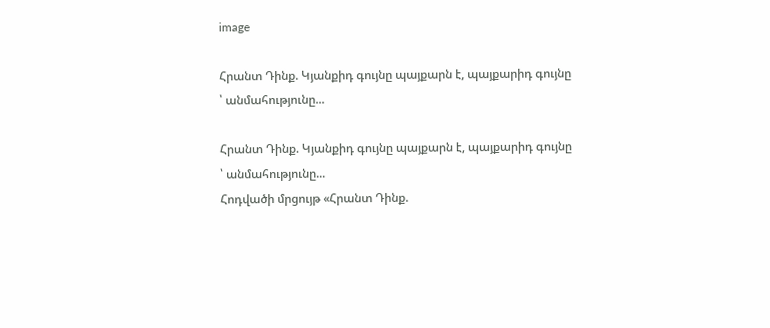image

Հրանտ Դինք. Կյանքիդ գույնը պայքարն է, պայքարիդ գույնը ՝ անմահությունը...

Հրանտ Դինք. Կյանքիդ գույնը պայքարն է, պայքարիդ գույնը ՝ անմահությունը...
Հոդվածի մրցույթ «Հրանտ Դինք.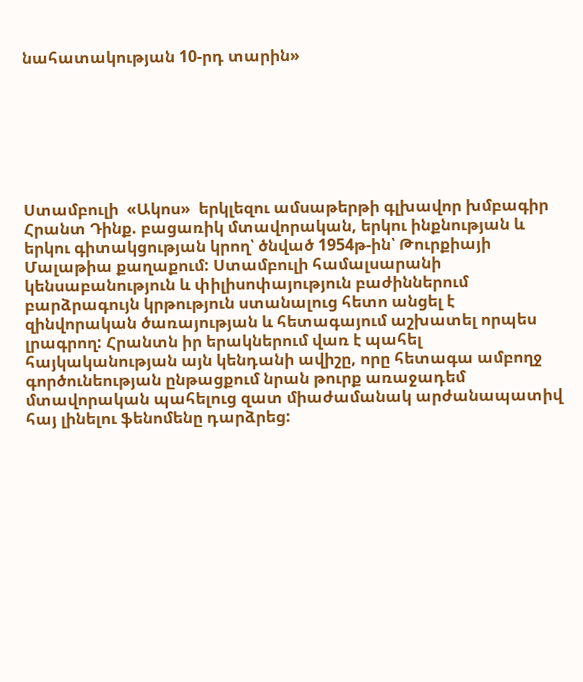նահատակության 10-րդ տարին»







Ստամբուլի  «Ակոս»  երկլեզու ամսաթերթի գլխավոր խմբագիր Հրանտ Դինք. բացառիկ մտավորական, երկու ինքնության և երկու գիտակցության կրող՝ ծնված 1954թ-ին՝ Թուրքիայի Մալաթիա քաղաքում: Ստամբուլի համալսարանի կենսաբանություն և փիլիսոփայություն բաժիններում բարձրագույն կրթություն ստանալուց հետո անցել է զինվորական ծառայության և հետագայում աշխատել որպես լրագրող: Հրանտն իր երակներում վառ է պահել հայկականության այն կենդանի ավիշը, որը հետագա ամբողջ գործունեության ընթացքում նրան թուրք առաջադեմ մտավորական պահելուց զատ միաժամանակ արժանապատիվ հայ լինելու ֆենոմենը դարձրեց: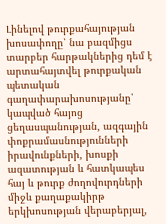Լինելով թուրքահայության խոսափողը՝ նա բազմիցս տարբեր հարթակներից դեմ է արտահայտվել թուրքական պետական գաղափարախոսությանը՝ կապված հայոց ցեղասպանության, ազգային փոքրամասնությունների իրավունքների, խոսքի ազատության և հատկապես հայ և թուրք ժողովուրդների միջև քաղաքակիրթ երկխոսության վերաբերյալ,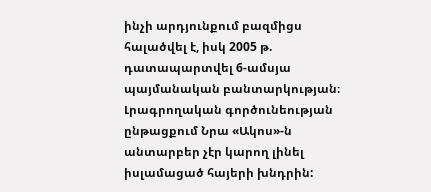ինչի արդյունքում բազմիցս հալածվել է, իսկ 2005 թ. դատապարտվել 6-ամսյա պայմանական բանտարկության։ Լրագրողական գործունեության ընթացքում Նրա «Ակոս»-ն անտարբեր չէր կարող լինել իսլամացած հայերի խնդրին: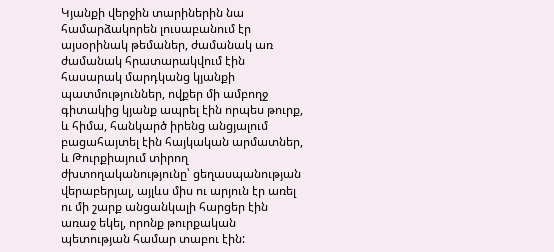Կյանքի վերջին տարիներին նա համարձակորեն լուսաբանում էր այսօրինակ թեմաներ, ժամանակ առ ժամանակ հրատարակվում էին հասարակ մարդկանց կյանքի պատմություններ, ովքեր մի ամբողջ գիտակից կյանք ապրել էին որպես թուրք, և հիմա, հանկարծ իրենց անցյալում բացահայտել էին հայկական արմատներ, և Թուրքիայում տիրող ժխտողականությունը՝ ցեղասպանության վերաբերյալ, այլևս միս ու արյուն էր առել ու մի շարք անցանկալի հարցեր էին առաջ եկել, որոնք թուրքական պետության համար տաբու էին: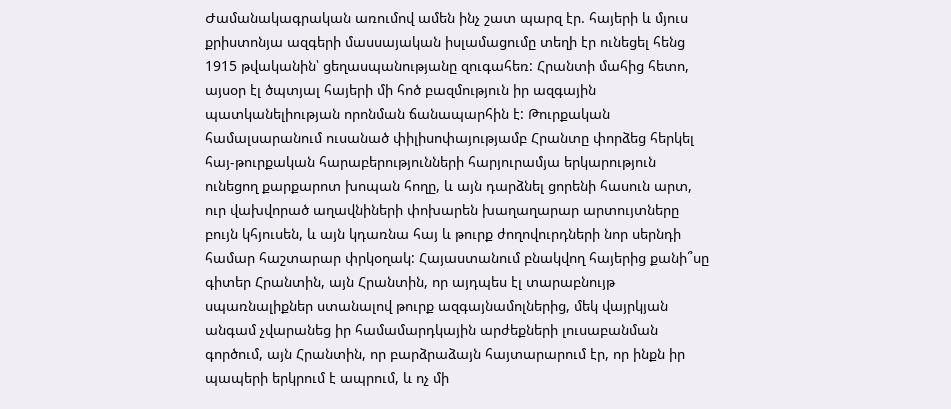Ժամանակագրական առումով ամեն ինչ շատ պարզ էր. հայերի և մյուս քրիստոնյա ազգերի մասսայական իսլամացումը տեղի էր ունեցել հենց 1915 թվականին՝ ցեղասպանությանը զուգահեռ: Հրանտի մահից հետո, այսօր էլ ծպտյալ հայերի մի հոծ բազմություն իր ազգային պատկանելիության որոնման ճանապարհին է: Թուրքական համալսարանում ուսանած փիլիսոփայությամբ Հրանտը փորձեց հերկել հայ-թուրքական հարաբերությունների հարյուրամյա երկարություն ունեցող քարքարոտ խոպան հողը, և այն դարձնել ցորենի հասուն արտ, ուր վախվորած աղավնիների փոխարեն խաղաղարար արտույտները բույն կհյուսեն, և այն կդառնա հայ և թուրք ժողովուրդների նոր սերնդի համար հաշտարար փրկօղակ: Հայաստանում բնակվող հայերից քանի՞սը գիտեր Հրանտին, այն Հրանտին, որ այդպես էլ տարաբնույթ սպառնալիքներ ստանալով թուրք ազգայնամոլներից, մեկ վայրկյան անգամ չվարանեց իր համամարդկային արժեքների լուսաբանման գործում, այն Հրանտին, որ բարձրաձայն հայտարարում էր, որ ինքն իր պապերի երկրում է ապրում, և ոչ մի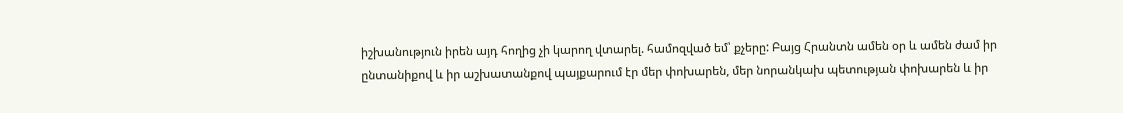իշխանություն իրեն այդ հողից չի կարող վտարել. համոզված եմ՝ քչերը: Բայց Հրանտն ամեն օր և ամեն ժամ իր ընտանիքով և իր աշխատանքով պայքարում էր մեր փոխարեն, մեր նորանկախ պետության փոխարեն և իր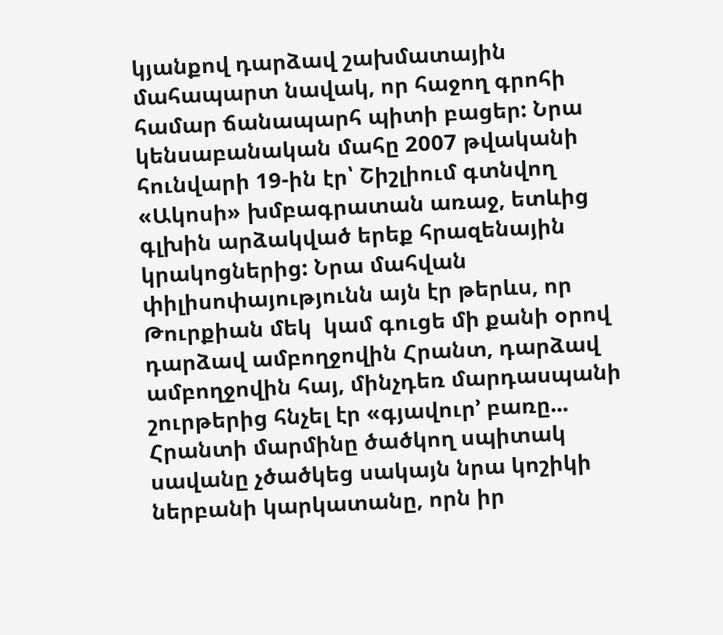կյանքով դարձավ շախմատային մահապարտ նավակ, որ հաջող գրոհի համար ճանապարհ պիտի բացեր: Նրա կենսաբանական մահը 2007 թվականի հունվարի 19-ին էր՝ Շիշլիում գտնվող «Ակոսի» խմբագրատան առաջ, ետևից գլխին արձակված երեք հրազենային կրակոցներից: Նրա մահվան փիլիսոփայությունն այն էր թերևս, որ Թուրքիան մեկ  կամ գուցե մի քանի օրով դարձավ ամբողջովին Հրանտ, դարձավ ամբողջովին հայ, մինչդեռ մարդասպանի շուրթերից հնչել էր «գյավուր՚ բառը... Հրանտի մարմինը ծածկող սպիտակ սավանը չծածկեց սակայն նրա կոշիկի ներբանի կարկատանը, որն իր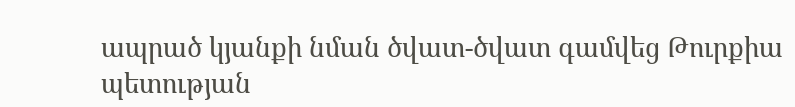ապրած կյանքի նման ծվատ-ծվատ գամվեց Թուրքիա պետության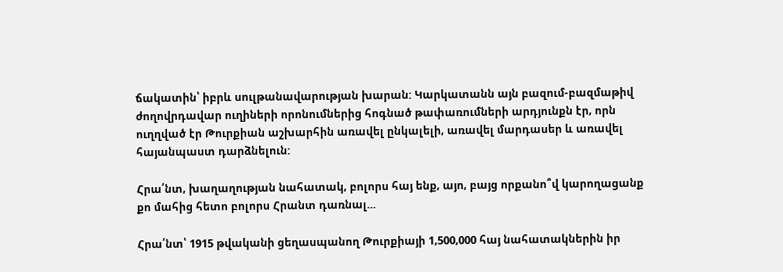ճակատին՝ իբրև սուլթանավարության խարան: Կարկատանն այն բազում-բազմաթիվ ժողովրդավար ուղիների որոնումներից հոգնած թափառումների արդյունքն էր, որն ուղղված էր Թուրքիան աշխարհին առավել ընկալելի, առավել մարդասեր և առավել հայանպաստ դարձնելուն:

Հրա՛նտ, խաղաղության նահատակ, բոլորս հայ ենք, այո, բայց որքանո՞վ կարողացանք քո մահից հետո բոլորս Հրանտ դառնալ...

Հրա՛նտ՝ 1915 թվականի ցեղասպանող Թուրքիայի 1,500,000 հայ նահատակներին իր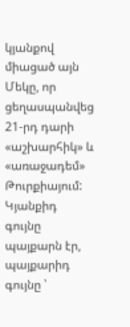կյանքով միացած այն Մեկը, որ ցեղասպանվեց 21-րդ դարի «աշխարհիկ» և «առաջադեմ» Թուրքիայում: Կյանքիդ գույնը պայքարն էր, պայքարիդ գույնը ՝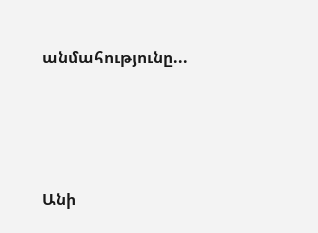անմահությունը...





Անի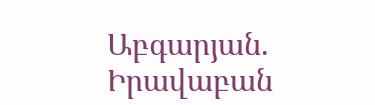Աբգարյան. Իրավաբան